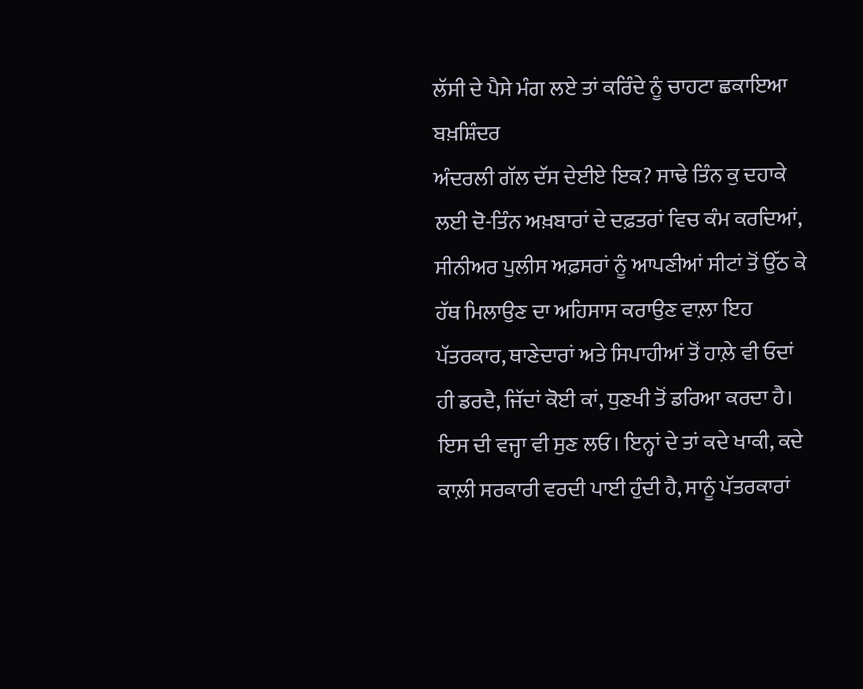ਲੱਸੀ ਦੇ ਪੈਸੇ ਮੰਗ ਲਏ ਤਾਂ ਕਰਿੰਦੇ ਨੂੰ ਚਾਹਟਾ ਛਕਾਇਆ
ਬਖ਼ਸ਼ਿੰਦਰ
ਅੰਦਰਲੀ ਗੱਲ ਦੱਸ ਦੇਈਏ ਇਕ? ਸਾਢੇ ਤਿੰਨ ਕੁ ਦਹਾਕੇ ਲਈ ਦੋ-ਤਿੰਨ ਅਖ਼ਬਾਰਾਂ ਦੇ ਦਫ਼ਤਰਾਂ ਵਿਚ ਕੰਮ ਕਰਦਿਆਂ, ਸੀਨੀਅਰ ਪੁਲੀਸ ਅਫ਼ਸਰਾਂ ਨੂੰ ਆਪਣੀਆਂ ਸੀਟਾਂ ਤੋਂ ਉੱਠ ਕੇ ਹੱਥ ਮਿਲਾਉਣ ਦਾ ਅਹਿਸਾਸ ਕਰਾਉਣ ਵਾਲ਼ਾ ਇਹ ਪੱਤਰਕਾਰ, ਥਾਣੇਦਾਰਾਂ ਅਤੇ ਸਿਪਾਹੀਆਂ ਤੋਂ ਹਾਲ਼ੇ ਵੀ ਓਦਾਂ ਹੀ ਡਰਦੈ, ਜਿੱਦਾਂ ਕੋਈ ਕਾਂ, ਧੁਣਖੀ ਤੋਂ ਡਰਿਆ ਕਰਦਾ ਹੈ। ਇਸ ਦੀ ਵਜ੍ਹਾ ਵੀ ਸੁਣ ਲਓ। ਇਨ੍ਹਾਂ ਦੇ ਤਾਂ ਕਦੇ ਖਾਕੀ, ਕਦੇ ਕਾਲ਼ੀ ਸਰਕਾਰੀ ਵਰਦੀ ਪਾਈ ਹੁੰਦੀ ਹੈ, ਸਾਨੂੰ ਪੱਤਰਕਾਰਾਂ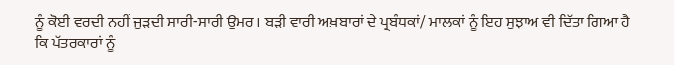ਨੂੰ ਕੋਈ ਵਰਦੀ ਨਹੀਂ ਜੁੜਦੀ ਸਾਰੀ-ਸਾਰੀ ਉਮਰ। ਬੜੀ ਵਾਰੀ ਅਖ਼ਬਾਰਾਂ ਦੇ ਪ੍ਰਬੰਧਕਾਂ/ ਮਾਲਕਾਂ ਨੂੰ ਇਹ ਸੁਝਾਅ ਵੀ ਦਿੱਤਾ ਗਿਆ ਹੈ ਕਿ ਪੱਤਰਕਾਰਾਂ ਨੂੰ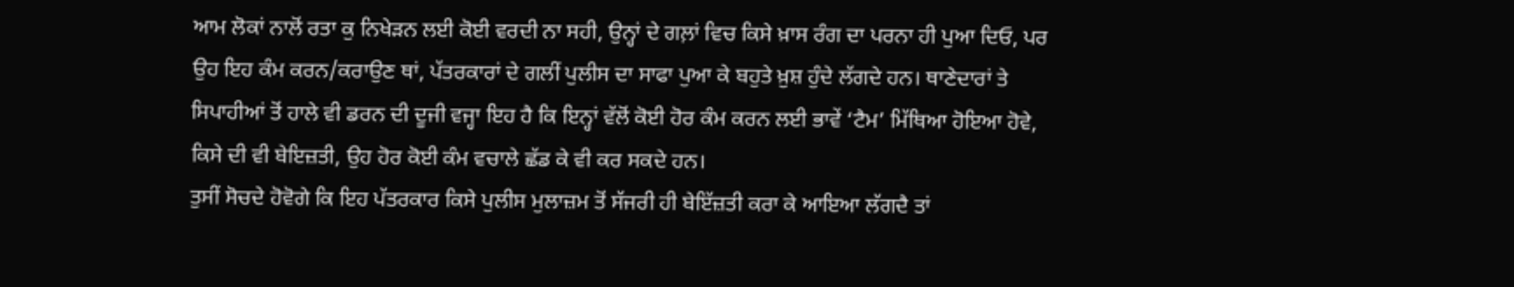ਆਮ ਲੋਕਾਂ ਨਾਲੋਂ ਰਤਾ ਕੁ ਨਿਖੇੜਨ ਲਈ ਕੋਈ ਵਰਦੀ ਨਾ ਸਹੀ, ਉਨ੍ਹਾਂ ਦੇ ਗਲ਼ਾਂ ਵਿਚ ਕਿਸੇ ਖ਼ਾਸ ਰੰਗ ਦਾ ਪਰਨਾ ਹੀ ਪੁਆ ਦਿਓ, ਪਰ ਉਹ ਇਹ ਕੰਮ ਕਰਨ/ਕਰਾਉਣ ਥਾਂ, ਪੱਤਰਕਾਰਾਂ ਦੇ ਗਲੀਂ ਪੁਲੀਸ ਦਾ ਸਾਫਾ ਪੁਆ ਕੇ ਬਹੁਤੇ ਖ਼ੁਸ਼ ਹੁੰਦੇ ਲੱਗਦੇ ਹਨ। ਥਾਣੇਦਾਰਾਂ ਤੇ ਸਿਪਾਹੀਆਂ ਤੋਂ ਹਾਲੇ ਵੀ ਡਰਨ ਦੀ ਦੂਜੀ ਵਜ੍ਹਾ ਇਹ ਹੈ ਕਿ ਇਨ੍ਹਾਂ ਵੱਲੋਂ ਕੋਈ ਹੋਰ ਕੰਮ ਕਰਨ ਲਈ ਭਾਵੇਂ ‘ਟੈਮ’ ਮਿੱਥਿਆ ਹੋਇਆ ਹੋਵੇ, ਕਿਸੇ ਦੀ ਵੀ ਬੇਇਜ਼ਤੀ, ਉਹ ਹੋਰ ਕੋਈ ਕੰਮ ਵਚਾਲੇ ਛੱਡ ਕੇ ਵੀ ਕਰ ਸਕਦੇ ਹਨ।
ਤੁਸੀਂ ਸੋਚਦੇ ਹੋਵੋਗੇ ਕਿ ਇਹ ਪੱਤਰਕਾਰ ਕਿਸੇ ਪੁਲੀਸ ਮੁਲਾਜ਼ਮ ਤੋਂ ਸੱਜਰੀ ਹੀ ਬੇਇੱਜ਼ਤੀ ਕਰਾ ਕੇ ਆਇਆ ਲੱਗਦੈ ਤਾਂ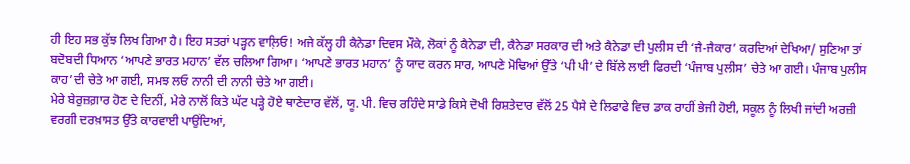ਹੀ ਇਹ ਸਭ ਕੁੱਝ ਲਿਖ ਗਿਆ ਹੈ। ਇਹ ਸਤਰਾਂ ਪੜ੍ਹਨ ਵਾਲ਼ਿਓ! ਅਜੇ ਕੱਲ੍ਹ ਹੀ ਕੈਨੇਡਾ ਦਿਵਸ ਮੌਕੇ, ਲੋਕਾਂ ਨੂੰ ਕੈਨੇਡਾ ਦੀ, ਕੈਨੇਡਾ ਸਰਕਾਰ ਦੀ ਅਤੇ ਕੈਨੇਡਾ ਦੀ ਪੁਲੀਸ ਦੀ ‘ਜੈ-ਜੈਕਾਰ’ ਕਰਦਿਆਂ ਦੇਖਿਆ/ ਸੁਣਿਆ ਤਾਂ ਬਦੋਬਦੀ ਧਿਆਨ ‘ਆਪਣੇ ਭਾਰਤ ਮਹਾਨ’ ਵੱਲ ਚਲਿਆ ਗਿਆ। ‘ਆਪਣੇ ਭਾਰਤ ਮਹਾਨ’ ਨੂੰ ਯਾਦ ਕਰਨ ਸਾਰ, ਆਪਣੇ ਮੋਢਿਆਂ ਉੱਤੇ ‘ਪੀ ਪੀ’ ਦੇ ਬਿੱਲੇ ਲਾਈ ਫਿਰਦੀ ‘ਪੰਜਾਬ ਪੁਲੀਸ’ ਚੇਤੇ ਆ ਗਈ। ਪੰਜਾਬ ਪੁਲੀਸ ਕਾਹ’ਦੀ ਚੇਤੇ ਆ ਗਈ, ਸਮਝ ਲਓ ਨਾਨੀ ਦੀ ਨਾਨੀ ਚੇਤੇ ਆ ਗਈ।
ਮੇਰੇ ਬੇਰੁਜ਼ਗ਼ਾਰ ਹੋਣ ਦੇ ਦਿਨੀਂ, ਮੇਰੇ ਨਾਲੋਂ ਕਿਤੇ ਘੱਟ ਪੜ੍ਹੇ ਹੋਏ ਥਾਣੇਦਾਰ ਵੱਲੋਂ, ਯੂ. ਪੀ. ਵਿਚ ਰਹਿੰਦੇ ਸਾਡੇ ਕਿਸੇ ਦੋਖੀ ਰਿਸ਼ਤੇਦਾਰ ਵੱਲੋਂ 25 ਪੈਸੇ ਦੇ ਲਿਫਾਫੇ ਵਿਚ ਡਾਕ ਰਾਹੀਂ ਭੇਜੀ ਹੋਈ, ਸਕੂਲ ਨੂੰ ਲਿਖੀ ਜਾਂਦੀ ਅਰਜ਼ੀ ਵਰਗੀ ਦਰਖ਼ਾਸਤ ਉੱਤੇ ਕਾਰਵਾਈ ਪਾਉਂਦਿਆਂ,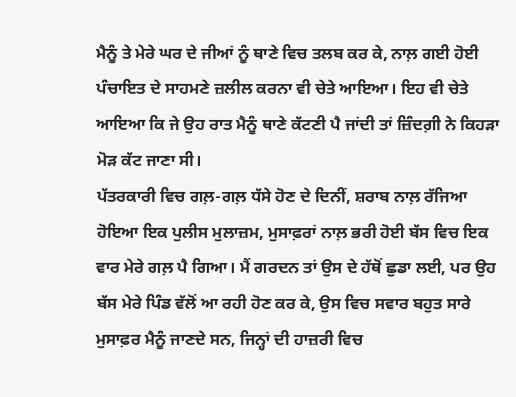ਮੈਨੂੰ ਤੇ ਮੇਰੇ ਘਰ ਦੇ ਜੀਆਂ ਨੂੰ ਥਾਣੇ ਵਿਚ ਤਲਬ ਕਰ ਕੇ, ਨਾਲ਼ ਗਈ ਹੋਈ ਪੰਚਾਇਤ ਦੇ ਸਾਹਮਣੇ ਜ਼ਲੀਲ ਕਰਨਾ ਵੀ ਚੇਤੇ ਆਇਆ। ਇਹ ਵੀ ਚੇਤੇ ਆਇਆ ਕਿ ਜੇ ਉਹ ਰਾਤ ਮੈਨੂੰ ਥਾਣੇ ਕੱਟਣੀ ਪੈ ਜਾਂਦੀ ਤਾਂ ਜ਼ਿੰਦਗ਼ੀ ਨੇ ਕਿਹੜਾ ਮੋੜ ਕੱਟ ਜਾਣਾ ਸੀ।
ਪੱਤਰਕਾਰੀ ਵਿਚ ਗਲ਼-ਗਲ਼ ਧੱਸੇ ਹੋਣ ਦੇ ਦਿਨੀਂ, ਸ਼ਰਾਬ ਨਾਲ਼ ਰੱਜਿਆ ਹੋਇਆ ਇਕ ਪੁਲੀਸ ਮੁਲਾਜ਼ਮ, ਮੁਸਾਫ਼ਰਾਂ ਨਾਲ਼ ਭਰੀ ਹੋਈ ਬੱਸ ਵਿਚ ਇਕ ਵਾਰ ਮੇਰੇ ਗਲ਼ ਪੈ ਗਿਆ। ਮੈਂ ਗਰਦਨ ਤਾਂ ਉਸ ਦੇ ਹੱਥੋਂ ਛੁਡਾ ਲਈ, ਪਰ ਉਹ ਬੱਸ ਮੇਰੇ ਪਿੰਡ ਵੱਲੋਂ ਆ ਰਹੀ ਹੋਣ ਕਰ ਕੇ, ਉਸ ਵਿਚ ਸਵਾਰ ਬਹੁਤ ਸਾਰੇ ਮੁਸਾਫ਼ਰ ਮੈਨੂੰ ਜਾਣਦੇ ਸਨ, ਜਿਨ੍ਹਾਂ ਦੀ ਹਾਜ਼ਰੀ ਵਿਚ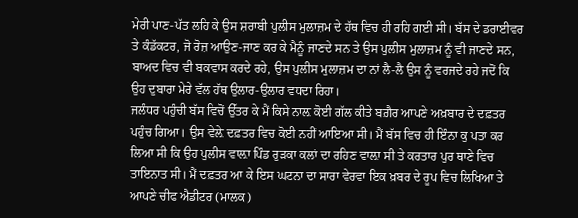ਮੇਰੀ ਪਾਣ-ਪੱਤ ਲਹਿ ਕੇ ਉਸ ਸ਼ਰਾਬੀ ਪੁਲੀਸ ਮੁਲਾਜ਼ਮ ਦੇ ਹੱਥ ਵਿਚ ਹੀ ਰਹਿ ਗਈ ਸੀ। ਬੱਸ ਦੇ ਡਰਾਈਵਰ ਤੇ ਕੰਡੱਕਟਰ, ਜੋ ਰੋਜ਼ ਆਉਣ-ਜਾਣ ਕਰ ਕੇ ਮੈਨੂੰ ਜਾਣਦੇ ਸਨ ਤੇ ਉਸ ਪੁਲੀਸ ਮੁਲਾਜ਼ਮ ਨੂੰ ਵੀ ਜਾਣਦੇ ਸਨ, ਬਾਅਦ ਵਿਚ ਵੀ ਬਕਵਾਸ ਕਰਦੇ ਰਹੇ, ਉਸ ਪੁਲੀਸ ਮੁਲਾਜ਼ਮ ਦਾ ਨਾਂ ਲੈ-ਲੈ ਉਸ ਨੂੰ ਵਰਜਦੇ ਰਹੇ ਜਦੋਂ ਕਿ ਉਹ ਦੁਬਾਰਾ ਮੇਰੇ ਵੱਲ ਹੱਥ ਉਲਾਰ-ਉਲਾਰ ਵਧਦਾ ਰਿਹਾ।
ਜਲੰਧਰ ਪਹੁੰਚੀ ਬੱਸ ਵਿਚੋਂ ਉੱਤਰ ਕੇ ਮੈਂ ਕਿਸੇ ਨਾਲ਼ ਕੋਈ ਗੱਲ ਕੀਤੇ ਬਗ਼ੈਰ ਆਪਣੇ ਅਖ਼ਬਾਰ ਦੇ ਦਫ਼ਤਰ ਪਹੁੰਚ ਗਿਆ। ਉਸ ਵੇਲ਼ੇ ਦਫ਼ਤਰ ਵਿਚ ਕੋਈ ਨਹੀਂ ਆਇਆ ਸੀ। ਮੈਂ ਬੱਸ ਵਿਚ ਹੀ ਇੰਨਾ ਕੁ ਪਤਾ ਕਰ ਲਿਆ ਸੀ ਕਿ ਉਹ ਪੁਲੀਸ ਵਾਲ਼ਾ ਪਿੰਡ ਰੁੜਕਾ ਕਲਾਂ ਦਾ ਰਹਿਣ ਵਾਲ਼ਾ ਸੀ ਤੇ ਕਰਤਾਰ ਪੁਰ ਥਾਣੇ ਵਿਚ ਤਾਇਨਾਤ ਸੀ। ਮੈਂ ਦਫ਼ਤਰ ਆ ਕੇ ਇਸ ਘਟਨਾ ਦਾ ਸਾਰਾ ਵੇਰਵਾ ਇਕ ਖ਼ਬਰ ਦੇ ਰੂਪ ਵਿਚ ਲਿਖਿਆ ਤੇ ਆਪਣੇ ਚੀਫ ਐਡੀਟਰ (ਮਾਲਕ)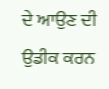ਦੇ ਆਉਣ ਦੀ ਉਡੀਕ ਕਰਨ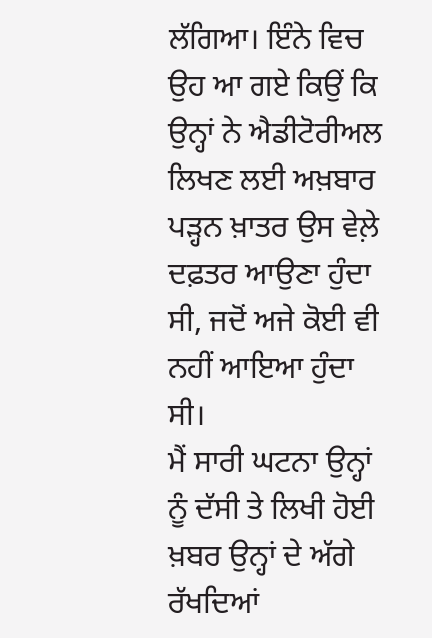ਲੱਗਿਆ। ਇੰਨੇ ਵਿਚ ਉਹ ਆ ਗਏ ਕਿਉਂ ਕਿ ਉਨ੍ਹਾਂ ਨੇ ਐਡੀਟੋਰੀਅਲ ਲਿਖਣ ਲਈ ਅਖ਼ਬਾਰ ਪੜ੍ਹਨ ਖ਼ਾਤਰ ਉਸ ਵੇਲ਼ੇ ਦਫ਼ਤਰ ਆਉਣਾ ਹੁੰਦਾ ਸੀ, ਜਦੋਂ ਅਜੇ ਕੋਈ ਵੀ ਨਹੀਂ ਆਇਆ ਹੁੰਦਾ ਸੀ।
ਮੈਂ ਸਾਰੀ ਘਟਨਾ ਉਨ੍ਹਾਂ ਨੂੰ ਦੱਸੀ ਤੇ ਲਿਖੀ ਹੋਈ ਖ਼ਬਰ ਉਨ੍ਹਾਂ ਦੇ ਅੱਗੇ ਰੱਖਦਿਆਂ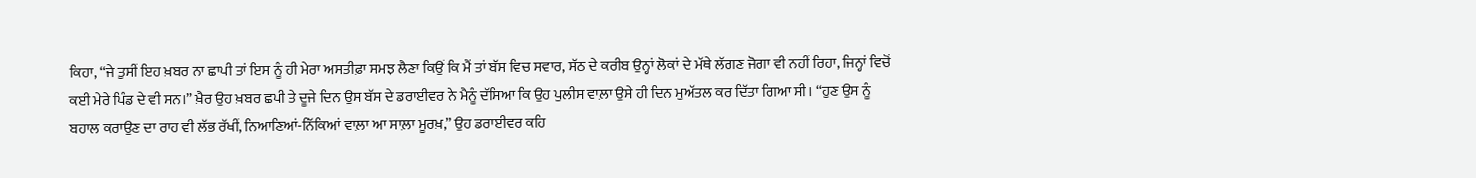ਕਿਹਾ, “ਜੇ ਤੁਸੀਂ ਇਹ ਖ਼ਬਰ ਨਾ ਛਾਪੀ ਤਾਂ ਇਸ ਨੂੰ ਹੀ ਮੇਰਾ ਅਸਤੀਫ਼ਾ ਸਮਝ ਲੈਣਾ ਕਿਉਂ ਕਿ ਮੈਂ ਤਾਂ ਬੱਸ ਵਿਚ ਸਵਾਰ, ਸੱਠ ਦੇ ਕਰੀਬ ਉਨ੍ਹਾਂ ਲੋਕਾਂ ਦੇ ਮੱਥੇ ਲੱਗਣ ਜੋਗਾ ਵੀ ਨਹੀਂ ਰਿਹਾ, ਜਿਨ੍ਹਾਂ ਵਿਚੋਂ ਕਈ ਮੇਰੇ ਪਿੰਡ ਦੇ ਵੀ ਸਨ।” ਖ਼ੈਰ ਉਹ ਖ਼ਬਰ ਛਪੀ ਤੇ ਦੂਜੇ ਦਿਨ ਉਸ ਬੱਸ ਦੇ ਡਰਾਈਵਰ ਨੇ ਮੈਨੂੰ ਦੱਸਿਆ ਕਿ ਉਹ ਪੁਲੀਸ ਵਾਲ਼ਾ ਉਸੇ ਹੀ ਦਿਨ ਮੁਅੱਤਲ ਕਰ ਦਿੱਤਾ ਗਿਆ ਸੀ। “ਹੁਣ ਉਸ ਨੂੰ ਬਹਾਲ ਕਰਾਉਣ ਦਾ ਰਾਹ ਵੀ ਲੱਭ ਰੱਖੀਂ, ਨਿਆਣਿਆਂ-ਨਿੱਕਿਆਂ ਵਾਲ਼ਾ ਆ ਸਾਲ਼ਾ ਮੂਰਖ਼,” ਉਹ ਡਰਾਈਵਰ ਕਹਿ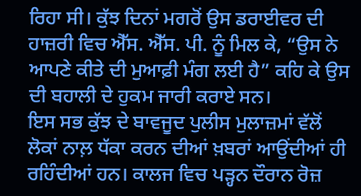ਰਿਹਾ ਸੀ। ਕੁੱਝ ਦਿਨਾਂ ਮਗਰੋਂ ਉਸ ਡਰਾਈਵਰ ਦੀ ਹਾਜ਼ਰੀ ਵਿਚ ਐੱਸ. ਐੱਸ. ਪੀ. ਨੂੰ ਮਿਲ ਕੇ, “ਉਸ ਨੇ ਆਪਣੇ ਕੀਤੇ ਦੀ ਮੁਆਫ਼ੀ ਮੰਗ ਲਈ ਹੈ” ਕਹਿ ਕੇ ਉਸ ਦੀ ਬਹਾਲੀ ਦੇ ਹੁਕਮ ਜਾਰੀ ਕਰਾਏ ਸਨ।
ਇਸ ਸਭ ਕੁੱਝ ਦੇ ਬਾਵਜੂਦ ਪੁਲੀਸ ਮੁਲਾਜ਼ਮਾਂ ਵੱਲੋਂ ਲੋਕਾਂ ਨਾਲ਼ ਧੱਕਾ ਕਰਨ ਦੀਆਂ ਖ਼ਬਰਾਂ ਆਉਂਦੀਆਂ ਹੀ ਰਹਿੰਦੀਆਂ ਹਨ। ਕਾਲਜ ਵਿਚ ਪੜ੍ਹਨ ਦੌਰਾਨ ਰੋਜ਼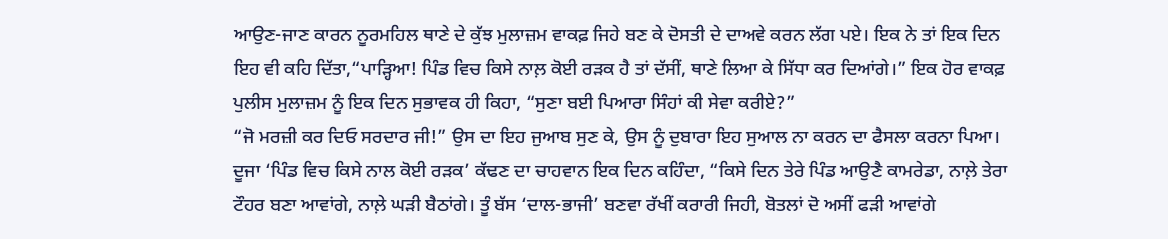ਆਉਣ-ਜਾਣ ਕਾਰਨ ਨੂਰਮਹਿਲ ਥਾਣੇ ਦੇ ਕੁੱਝ ਮੁਲਾਜ਼ਮ ਵਾਕਫ਼ ਜਿਹੇ ਬਣ ਕੇ ਦੋਸਤੀ ਦੇ ਦਾਅਵੇ ਕਰਨ ਲੱਗ ਪਏ। ਇਕ ਨੇ ਤਾਂ ਇਕ ਦਿਨ ਇਹ ਵੀ ਕਹਿ ਦਿੱਤਾ,“ਪਾੜ੍ਹਿਆ! ਪਿੰਡ ਵਿਚ ਕਿਸੇ ਨਾਲ਼ ਕੋਈ ਰੜਕ ਹੈ ਤਾਂ ਦੱਸੀਂ, ਥਾਣੇ ਲਿਆ ਕੇ ਸਿੱਧਾ ਕਰ ਦਿਆਂਗੇ।” ਇਕ ਹੋਰ ਵਾਕਫ਼ ਪੁਲੀਸ ਮੁਲਾਜ਼ਮ ਨੂੰ ਇਕ ਦਿਨ ਸੁਭਾਵਕ ਹੀ ਕਿਹਾ, “ਸੁਣਾ ਬਈ ਪਿਆਰਾ ਸਿੰਹਾਂ ਕੀ ਸੇਵਾ ਕਰੀਏ?”
“ਜੋ ਮਰਜ਼ੀ ਕਰ ਦਿਓ ਸਰਦਾਰ ਜੀ!” ਉਸ ਦਾ ਇਹ ਜੁਆਬ ਸੁਣ ਕੇ, ਉਸ ਨੂੰ ਦੁਬਾਰਾ ਇਹ ਸੁਆਲ ਨਾ ਕਰਨ ਦਾ ਫੈਸਲਾ ਕਰਨਾ ਪਿਆ। ਦੂਜਾ ‘ਪਿੰਡ ਵਿਚ ਕਿਸੇ ਨਾਲ ਕੋਈ ਰੜਕ’ ਕੱਢਣ ਦਾ ਚਾਹਵਾਨ ਇਕ ਦਿਨ ਕਹਿੰਦਾ, “ਕਿਸੇ ਦਿਨ ਤੇਰੇ ਪਿੰਡ ਆਉਣੈ ਕਾਮਰੇਡਾ, ਨਾਲ਼ੇ ਤੇਰਾ ਟੌਹਰ ਬਣਾ ਆਵਾਂਗੇ, ਨਾਲ਼ੇ ਘੜੀ ਬੈਠਾਂਗੇ। ਤੂੰ ਬੱਸ ‘ਦਾਲ-ਭਾਜੀ’ ਬਣਵਾ ਰੱਖੀਂ ਕਰਾਰੀ ਜਿਹੀ, ਬੋਤਲਾਂ ਦੋ ਅਸੀਂ ਫੜੀ ਆਵਾਂਗੇ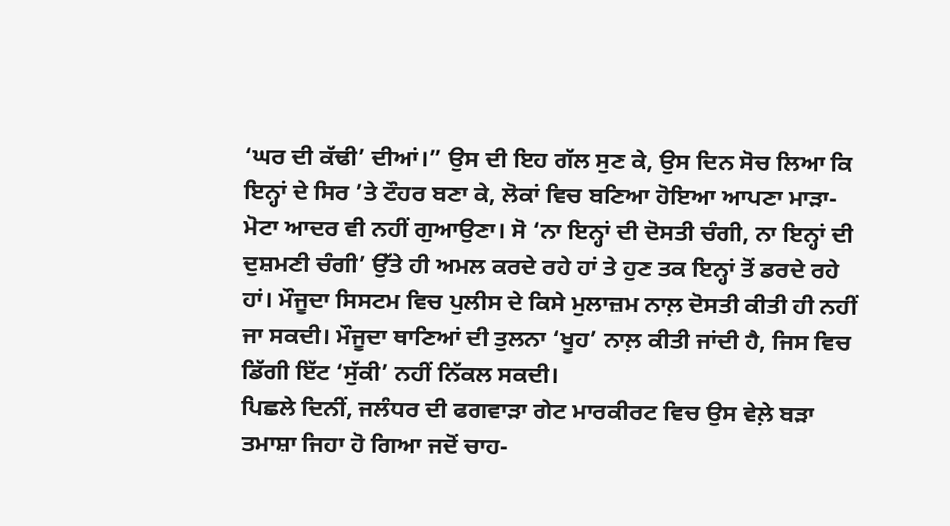‘ਘਰ ਦੀ ਕੱਢੀ’ ਦੀਆਂ।” ਉਸ ਦੀ ਇਹ ਗੱਲ ਸੁਣ ਕੇ, ਉਸ ਦਿਨ ਸੋਚ ਲਿਆ ਕਿ ਇਨ੍ਹਾਂ ਦੇ ਸਿਰ ’ਤੇ ਟੌਹਰ ਬਣਾ ਕੇ, ਲੋਕਾਂ ਵਿਚ ਬਣਿਆ ਹੋਇਆ ਆਪਣਾ ਮਾੜਾ-ਮੋਟਾ ਆਦਰ ਵੀ ਨਹੀਂ ਗੁਆਉਣਾ। ਸੋ ‘ਨਾ ਇਨ੍ਹਾਂ ਦੀ ਦੋਸਤੀ ਚੰਗੀ, ਨਾ ਇਨ੍ਹਾਂ ਦੀ ਦੁਸ਼ਮਣੀ ਚੰਗੀ’ ਉੱਤੇ ਹੀ ਅਮਲ ਕਰਦੇ ਰਹੇ ਹਾਂ ਤੇ ਹੁਣ ਤਕ ਇਨ੍ਹਾਂ ਤੋਂ ਡਰਦੇ ਰਹੇ ਹਾਂ। ਮੌਜੂਦਾ ਸਿਸਟਮ ਵਿਚ ਪੁਲੀਸ ਦੇ ਕਿਸੇ ਮੁਲਾਜ਼ਮ ਨਾਲ਼ ਦੋਸਤੀ ਕੀਤੀ ਹੀ ਨਹੀਂ ਜਾ ਸਕਦੀ। ਮੌਜੂਦਾ ਥਾਣਿਆਂ ਦੀ ਤੁਲਨਾ ‘ਖੂਹ’ ਨਾਲ਼ ਕੀਤੀ ਜਾਂਦੀ ਹੈ, ਜਿਸ ਵਿਚ ਡਿੱਗੀ ਇੱਟ ‘ਸੁੱਕੀ’ ਨਹੀਂ ਨਿੱਕਲ ਸਕਦੀ।
ਪਿਛਲੇ ਦਿਨੀਂ, ਜਲੰਧਰ ਦੀ ਫਗਵਾੜਾ ਗੇਟ ਮਾਰਕੀਰਟ ਵਿਚ ਉਸ ਵੇਲ਼ੇ ਬੜਾ ਤਮਾਸ਼ਾ ਜਿਹਾ ਹੋ ਗਿਆ ਜਦੋਂ ਚਾਹ-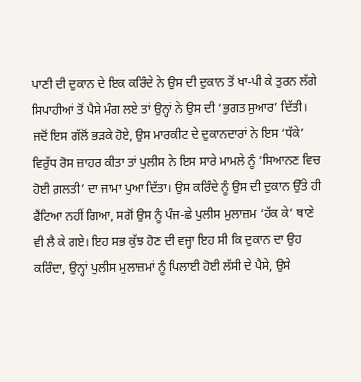ਪਾਣੀ ਦੀ ਦੁਕਾਨ ਦੇ ਇਕ ਕਰਿੰਦੇ ਨੇ ਉਸ ਦੀ ਦੁਕਾਨ ਤੋਂ ਖਾ-ਪੀ ਕੇ ਤੁਰਨ ਲੱਗੇ ਸਿਪਾਹੀਆਂ ਤੋਂ ਪੈਸੇ ਮੰਗ ਲਏ ਤਾਂ ਉਨ੍ਹਾਂ ਨੇ ਉਸ ਦੀ ‘ਭੁਗਤ ਸੁਆਰ’ ਦਿੱਤੀ। ਜਦੋਂ ਇਸ ਗੱਲੋਂ ਭੜਕੇ ਹੋਏ, ਉਸ ਮਾਰਕੀਟ ਦੇ ਦੁਕਾਨਦਾਰਾਂ ਨੇ ਇਸ ‘ਧੱਕੇ’ ਵਿਰੁੱਧ ਰੋਸ ਜ਼ਾਹਰ ਕੀਤਾ ਤਾਂ ਪੁਲੀਸ ਨੇ ਇਸ ਸਾਰੇ ਮਾਮਲੇ ਨੂੰ ‘ਸਿਆਨਣ ਵਿਚ ਹੋਈ ਗ਼ਲਤੀ’ ਦਾ ਜਾਮਾ ਪੁਆ ਦਿੱਤਾ। ਉਸ ਕਰਿੰਦੇ ਨੂੰ ਉਸ ਦੀ ਦੁਕਾਨ ਉੱਤੇ ਹੀ ਫੈਂਟਿਆ ਨਹੀਂ ਗਿਆ, ਸਗੋਂ ਉਸ ਨੂੰ ਪੰਜ-ਛੇ ਪੁਲੀਸ ਮੁਲਾਜ਼ਮ ‘ਹੱਕ ਕੇ’ ਥਾਣੇ ਵੀ ਲੈ ਕੇ ਗਏ। ਇਹ ਸਭ ਕੁੱਝ ਹੋਣ ਦੀ ਵਜ੍ਹਾ ਇਹ ਸੀ ਕਿ ਦੁਕਾਨ ਦਾ ਉਹ ਕਰਿੰਦਾ, ਉਨ੍ਹਾਂ ਪੁਲੀਸ ਮੁਲਾਜ਼ਮਾਂ ਨੂੰ ਪਿਲਾਈ ਹੋਈ ਲੱਸੀ ਦੇ ਪੈਸੇ, ਉਸੇ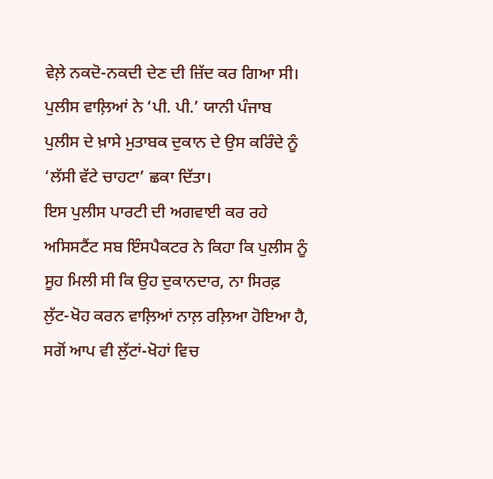ਵੇਲ਼ੇ ਨਕਦੋ-ਨਕਦੀ ਦੇਣ ਦੀ ਜ਼ਿੱਦ ਕਰ ਗਿਆ ਸੀ। ਪੁਲੀਸ ਵਾਲ਼ਿਆਂ ਨੇ ‘ਪੀ. ਪੀ.’ ਯਾਨੀ ਪੰਜਾਬ ਪੁਲੀਸ ਦੇ ਖ਼ਾਸੇ ਮੁਤਾਬਕ ਦੁਕਾਨ ਦੇ ਉਸ ਕਰਿੰਦੇ ਨੂੰ ‘ਲੱਸੀ ਵੱਟੇ ਚਾਹਟਾ’ ਛਕਾ ਦਿੱਤਾ।
ਇਸ ਪੁਲੀਸ ਪਾਰਟੀ ਦੀ ਅਗਵਾਈ ਕਰ ਰਹੇ ਅਸਿਸਟੈਂਟ ਸਬ ਇੰਸਪੈਕਟਰ ਨੇ ਕਿਹਾ ਕਿ ਪੁਲੀਸ ਨੂੰ ਸੂਹ ਮਿਲੀ ਸੀ ਕਿ ਉਹ ਦੁਕਾਨਦਾਰ, ਨਾ ਸਿਰਫ਼ ਲੁੱਟ-ਖੋਹ ਕਰਨ ਵਾਲ਼ਿਆਂ ਨਾਲ਼ ਰਲ਼ਿਆ ਹੋਇਆ ਹੈ, ਸਗੋਂ ਆਪ ਵੀ ਲੁੱਟਾਂ-ਖੋਹਾਂ ਵਿਚ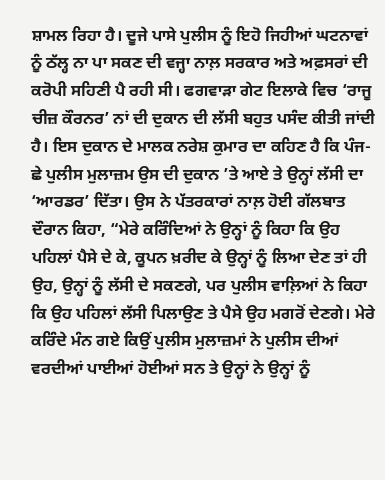ਸ਼ਾਮਲ ਰਿਹਾ ਹੈ। ਦੂਜੇ ਪਾਸੇ ਪੁਲੀਸ ਨੂੰ ਇਹੋ ਜਿਹੀਆਂ ਘਟਨਾਵਾਂ ਨੂੰ ਠੱਲ੍ਹ ਨਾ ਪਾ ਸਕਣ ਦੀ ਵਜ੍ਹਾ ਨਾਲ਼ ਸਰਕਾਰ ਅਤੇ ਅਫ਼ਸਰਾਂ ਦੀ ਕਰੋਪੀ ਸਹਿਣੀ ਪੈ ਰਹੀ ਸੀ। ਫਗਵਾੜਾ ਗੇਟ ਇਲਾਕੇ ਵਿਚ ‘ਰਾਜੂ ਚੀਜ਼ ਕੌਰਨਰ’ ਨਾਂ ਦੀ ਦੁਕਾਨ ਦੀ ਲੱਸੀ ਬਹੁਤ ਪਸੰਦ ਕੀਤੀ ਜਾਂਦੀ ਹੈ। ਇਸ ਦੁਕਾਨ ਦੇ ਮਾਲਕ ਨਰੇਸ਼ ਕੁਮਾਰ ਦਾ ਕਹਿਣ ਹੈ ਕਿ ਪੰਜ-ਛੇ ਪੁਲੀਸ ਮੁਲਾਜ਼ਮ ਉਸ ਦੀ ਦੁਕਾਨ ’ਤੇ ਆਏ ਤੇ ਉਨ੍ਹਾਂ ਲੱਸੀ ਦਾ ‘ਆਰਡਰ’ ਦਿੱਤਾ। ਉਸ ਨੇ ਪੱਤਰਕਾਰਾਂ ਨਾਲ਼ ਹੋਈ ਗੱਲਬਾਤ ਦੌਰਾਨ ਕਿਹਾ, “ਮੇਰੇ ਕਰਿੰਦਿਆਂ ਨੇ ਉਨ੍ਹਾਂ ਨੂੰ ਕਿਹਾ ਕਿ ਉਹ ਪਹਿਲਾਂ ਪੈਸੇ ਦੇ ਕੇ, ਕੂਪਨ ਖ਼ਰੀਦ ਕੇ ਉਨ੍ਹਾਂ ਨੂੰ ਲਿਆ ਦੇਣ ਤਾਂ ਹੀ ਉਹ, ਉਨ੍ਹਾਂ ਨੂੰ ਲੱਸੀ ਦੇ ਸਕਣਗੇ, ਪਰ ਪੁਲੀਸ ਵਾਲ਼ਿਆਂ ਨੇ ਕਿਹਾ ਕਿ ਉਹ ਪਹਿਲਾਂ ਲੱਸੀ ਪਿਲਾਉਣ ਤੇ ਪੈਸੇ ਉਹ ਮਗਰੋਂ ਦੇਣਗੇ। ਮੇਰੇ ਕਰਿੰਦੇ ਮੰਨ ਗਏ ਕਿਉਂ ਪੁਲੀਸ ਮੁਲਾਜ਼ਮਾਂ ਨੇ ਪੁਲੀਸ ਦੀਆਂ ਵਰਦੀਆਂ ਪਾਈਆਂ ਹੋਈਆਂ ਸਨ ਤੇ ਉਨ੍ਹਾਂ ਨੇ ਉਨ੍ਹਾਂ ਨੂੰ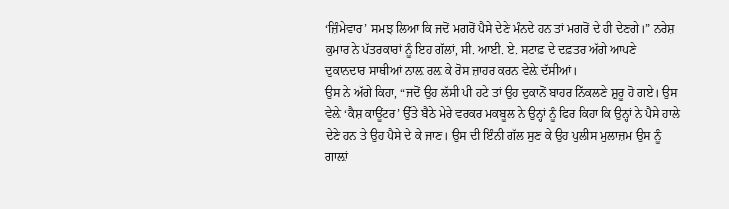‘ਜ਼ਿੰਮੇਵਾਰ’ ਸਮਝ ਲਿਆ ਕਿ ਜਦੋਂ ਮਗਰੋਂ ਪੈਸੇ ਦੇਣੇ ਮੰਨਦੇ ਹਨ ਤਾਂ ਮਗਰੋਂ ਦੇ ਹੀ ਦੇਣਗੇ।” ਨਰੇਸ਼ ਕੁਮਾਰ ਨੇ ਪੱਤਰਕਾਰਾਂ ਨੂੰ ਇਹ ਗੱਲਾਂ, ਸੀ. ਆਈ. ਏ. ਸਟਾਫ਼ ਦੇ ਦਫ਼ਤਰ ਅੱਗੇ ਆਪਣੇ ਦੁਕਾਨਦਾਰ ਸਾਥੀਆਂ ਨਾਲ਼ ਰਲ਼ ਕੇ ਰੋਸ ਜ਼ਾਹਰ ਕਰਨ ਵੇਲ਼ੇ ਦੱਸੀਆਂ।
ਉਸ ਨੇ ਅੱਗੇ ਕਿਹਾ, “ਜਦੋਂ ਉਹ ਲੱਸੀ ਪੀ ਹਟੇ ਤਾਂ ਉਹ ਦੁਕਾਨੋਂ ਬਾਹਰ ਨਿੱਕਲਣੇ ਸ਼ੁਰੂ ਹੋ ਗਏ। ਉਸ ਵੇਲ਼ੇ ‘ਕੈਸ਼ ਕਾਊਂਟਰ’ ਉੱਤੇ ਬੈਠੇ ਮੇਰੇ ਵਰਕਰ ਮਕਬੂਲ ਨੇ ਉਨ੍ਹਾਂ ਨੂੰ ਫਿਰ ਕਿਹਾ ਕਿ ਉਨ੍ਹਾਂ ਨੇ ਪੈਸੇ ਹਾਲੇ ਦੇਣੇ ਹਨ ਤੇ ਉਹ ਪੈਸੇ ਦੇ ਕੇ ਜਾਣ। ਉਸ ਦੀ ਇੰਨੀ ਗੱਲ ਸੁਣ ਕੇ ਉਹ ਪੁਲੀਸ ਮੁਲਾਜ਼ਮ ਉਸ ਨੂੰ ਗਾਲ਼ਾਂ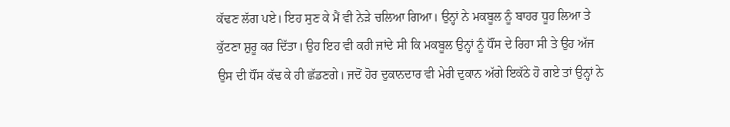ਕੱਢਣ ਲੱਗ ਪਏ। ਇਹ ਸੁਣ ਕੇ ਮੈਂ ਵੀ ਨੇੜੇ ਚਲਿਆ ਗਿਆ। ਉਨ੍ਹਾਂ ਨੇ ਮਕਬੂਲ ਨੂੰ ਬਾਹਰ ਧੂਹ ਲਿਆ ਤੇ ਕੁੱਟਣਾ ਸ਼ੁਰੂ ਕਰ ਦਿੱਤਾ। ਉਹ ਇਹ ਵੀ ਕਹੀ ਜਾਂਦੇ ਸੀ ਕਿ ਮਕਬੂਲ ਉਨ੍ਹਾਂ ਨੂੰ ਧੌਂਸ ਦੇ ਰਿਹਾ ਸੀ ਤੇ ਉਹ ਅੱਜ ਉਸ ਦੀ ਧੌਂਸ ਕੱਢ ਕੇ ਹੀ ਛੱਡਣਗੇ। ਜਦੋਂ ਹੋਰ ਦੁਕਾਨਦਾਰ ਵੀ ਮੇਰੀ ਦੁਕਾਨ ਅੱਗੇ ਇਕੱਠੇ ਹੋ ਗਏ ਤਾਂ ਉਨ੍ਹਾਂ ਨੇ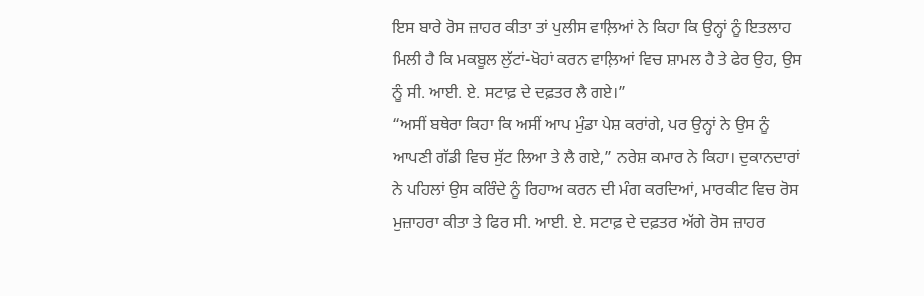ਇਸ ਬਾਰੇ ਰੋਸ ਜ਼ਾਹਰ ਕੀਤਾ ਤਾਂ ਪੁਲੀਸ ਵਾਲ਼ਿਆਂ ਨੇ ਕਿਹਾ ਕਿ ਉਨ੍ਹਾਂ ਨੂੰ ਇਤਲਾਹ ਮਿਲੀ ਹੈ ਕਿ ਮਕਬੂਲ ਲੁੱਟਾਂ-ਖੋਹਾਂ ਕਰਨ ਵਾਲ਼ਿਆਂ ਵਿਚ ਸ਼ਾਮਲ ਹੈ ਤੇ ਫੇਰ ਉਹ, ਉਸ ਨੂੰ ਸੀ. ਆਈ. ਏ. ਸਟਾਫ਼ ਦੇ ਦਫ਼ਤਰ ਲੈ ਗਏ।”
“ਅਸੀਂ ਬਥੇਰਾ ਕਿਹਾ ਕਿ ਅਸੀਂ ਆਪ ਮੁੰਡਾ ਪੇਸ਼ ਕਰਾਂਗੇ, ਪਰ ਉਨ੍ਹਾਂ ਨੇ ਉਸ ਨੂੰ ਆਪਣੀ ਗੱਡੀ ਵਿਚ ਸੁੱਟ ਲਿਆ ਤੇ ਲੈ ਗਏ,” ਨਰੇਸ਼ ਕਮਾਰ ਨੇ ਕਿਹਾ। ਦੁਕਾਨਦਾਰਾਂ ਨੇ ਪਹਿਲਾਂ ਉਸ ਕਰਿੰਦੇ ਨੂੰ ਰਿਹਾਅ ਕਰਨ ਦੀ ਮੰਗ ਕਰਦਿਆਂ, ਮਾਰਕੀਟ ਵਿਚ ਰੋਸ ਮੁਜ਼ਾਹਰਾ ਕੀਤਾ ਤੇ ਫਿਰ ਸੀ. ਆਈ. ਏ. ਸਟਾਫ਼ ਦੇ ਦਫ਼ਤਰ ਅੱਗੇ ਰੋਸ ਜ਼ਾਹਰ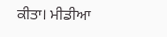ਕੀਤਾ। ਮੀਡੀਆ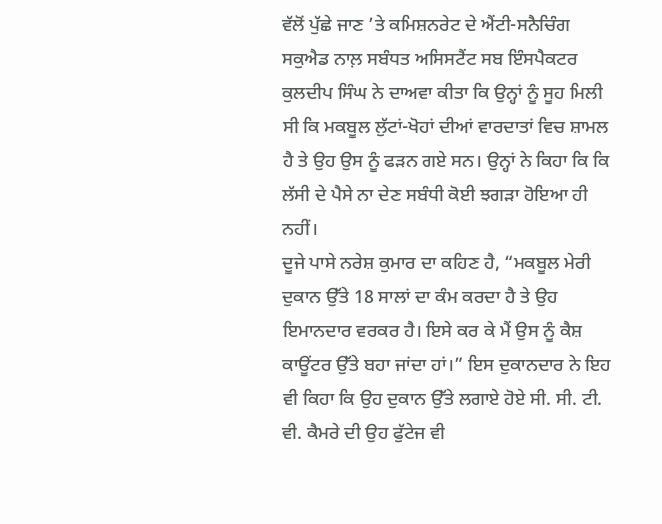ਵੱਲੋਂ ਪੁੱਛੇ ਜਾਣ ’ਤੇ ਕਮਿਸ਼ਨਰੇਟ ਦੇ ਐਂਟੀ-ਸਨੈਚਿੰਗ ਸਕੁਐਡ ਨਾਲ਼ ਸਬੰਧਤ ਅਸਿਸਟੈਂਟ ਸਬ ਇੰਸਪੈਕਟਰ ਕੁਲਦੀਪ ਸਿੰਘ ਨੇ ਦਾਅਵਾ ਕੀਤਾ ਕਿ ਉਨ੍ਹਾਂ ਨੂੰ ਸੂਹ ਮਿਲੀ ਸੀ ਕਿ ਮਕਬੂਲ ਲੁੱਟਾਂ-ਖੋਹਾਂ ਦੀਆਂ ਵਾਰਦਾਤਾਂ ਵਿਚ ਸ਼ਾਮਲ ਹੈ ਤੇ ਉਹ ਉਸ ਨੂੰ ਫੜਨ ਗਏ ਸਨ। ਉਨ੍ਹਾਂ ਨੇ ਕਿਹਾ ਕਿ ਕਿ ਲੱਸੀ ਦੇ ਪੈਸੇ ਨਾ ਦੇਣ ਸਬੰਧੀ ਕੋਈ ਝਗੜਾ ਹੋਇਆ ਹੀ ਨਹੀਂ।
ਦੂਜੇ ਪਾਸੇ ਨਰੇਸ਼ ਕੁਮਾਰ ਦਾ ਕਹਿਣ ਹੈ, “ਮਕਬੂਲ ਮੇਰੀ ਦੁਕਾਨ ਉੱਤੇ 18 ਸਾਲਾਂ ਦਾ ਕੰਮ ਕਰਦਾ ਹੈ ਤੇ ਉਹ ਇਮਾਨਦਾਰ ਵਰਕਰ ਹੈ। ਇਸੇ ਕਰ ਕੇ ਮੈਂ ਉਸ ਨੂੰ ਕੈਸ਼ ਕਾਊਂਟਰ ਉੱਤੇ ਬਹਾ ਜਾਂਦਾ ਹਾਂ।” ਇਸ ਦੁਕਾਨਦਾਰ ਨੇ ਇਹ ਵੀ ਕਿਹਾ ਕਿ ਉਹ ਦੁਕਾਨ ਉੱਤੇ ਲਗਾਏ ਹੋਏ ਸੀ. ਸੀ. ਟੀ. ਵੀ. ਕੈਮਰੇ ਦੀ ਉਹ ਫੁੱਟੇਜ ਵੀ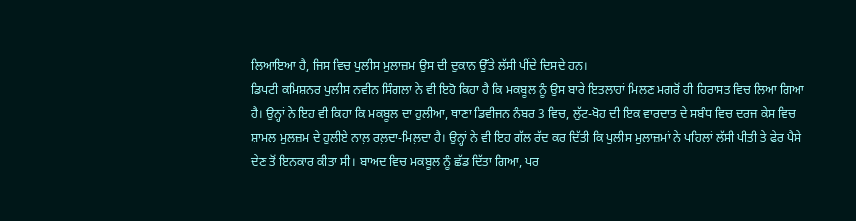ਲਿਆਇਆ ਹੈ, ਜਿਸ ਵਿਚ ਪੁਲੀਸ ਮੁਲਾਜ਼ਮ ਉਸ ਦੀ ਦੁਕਾਨ ਉੱਤੇ ਲੱਸੀ ਪੀਂਦੇ ਦਿਸਦੇ ਹਨ।
ਡਿਪਟੀ ਕਮਿਸ਼ਨਰ ਪੁਲੀਸ ਨਵੀਨ ਸਿੰਗਲਾ ਨੇ ਵੀ ਇਹੋ ਕਿਹਾ ਹੈ ਕਿ ਮਕਬੂਲ ਨੂੰ ਉਸ ਬਾਰੇ ਇਤਲਾਹਾਂ ਮਿਲਣ ਮਗਰੋਂ ਹੀ ਹਿਰਾਸਤ ਵਿਚ ਲਿਆ ਗਿਆ ਹੈ। ਉਨ੍ਹਾਂ ਨੇ ਇਹ ਵੀ ਕਿਹਾ ਕਿ ਮਕਬੂਲ ਦਾ ਹੁਲੀਆ, ਥਾਣਾ ਡਿਵੀਜਨ ਨੰਬਰ 3 ਵਿਚ, ਲੁੱਟ-ਖੋਹ ਦੀ ਇਕ ਵਾਰਦਾਤ ਦੇ ਸਬੰਧ ਵਿਚ ਦਰਜ ਕੇਸ ਵਿਚ ਸ਼ਾਮਲ ਮੁਲਜ਼ਮ ਦੇ ਹੁਲੀਏ ਨਾਲ਼ ਰਲ਼ਦਾ-ਮਿਲ਼ਦਾ ਹੈ। ਉਨ੍ਹਾਂ ਨੇ ਵੀ ਇਹ ਗੱਲ ਰੱਦ ਕਰ ਦਿੱਤੀ ਕਿ ਪੁਲੀਸ ਮੁਲਾਜ਼ਮਾਂ ਨੇ ਪਹਿਲਾਂ ਲੱਸੀ ਪੀਤੀ ਤੇ ਫੇਰ ਪੈਸੇ ਦੇਣ ਤੋਂ ਇਨਕਾਰ ਕੀਤਾ ਸੀ। ਬਾਅਦ ਵਿਚ ਮਕਬੂਲ ਨੂੰ ਛੱਡ ਦਿੱਤਾ ਗਿਆ, ਪਰ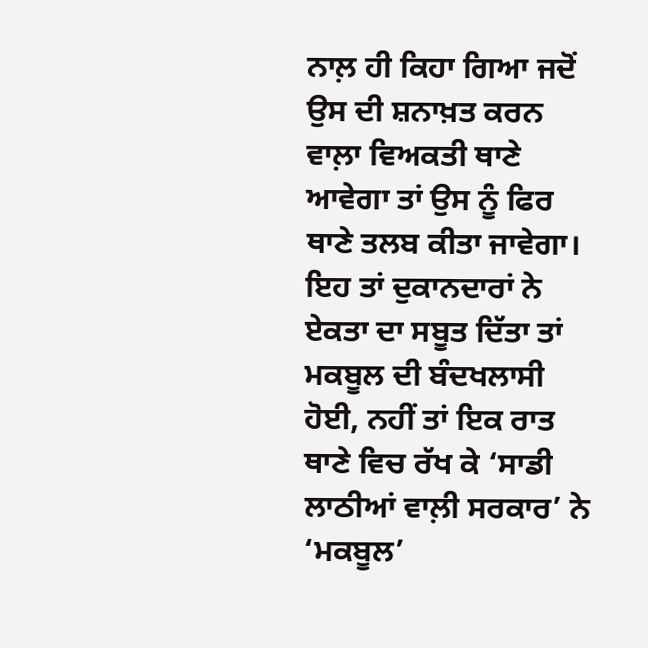ਨਾਲ਼ ਹੀ ਕਿਹਾ ਗਿਆ ਜਦੋਂ ਉਸ ਦੀ ਸ਼ਨਾਖ਼ਤ ਕਰਨ ਵਾਲ਼ਾ ਵਿਅਕਤੀ ਥਾਣੇ ਆਵੇਗਾ ਤਾਂ ਉਸ ਨੂੰ ਫਿਰ ਥਾਣੇ ਤਲਬ ਕੀਤਾ ਜਾਵੇਗਾ।
ਇਹ ਤਾਂ ਦੁਕਾਨਦਾਰਾਂ ਨੇ ਏਕਤਾ ਦਾ ਸਬੂਤ ਦਿੱਤਾ ਤਾਂ ਮਕਬੂਲ ਦੀ ਬੰਦਖਲਾਸੀ ਹੋਈ, ਨਹੀਂ ਤਾਂ ਇਕ ਰਾਤ ਥਾਣੇ ਵਿਚ ਰੱਖ ਕੇ ‘ਸਾਡੀ ਲਾਠੀਆਂ ਵਾਲ਼ੀ ਸਰਕਾਰ’ ਨੇ ‘ਮਕਬੂਲ’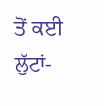ਤੋਂ ਕਈ ਲੁੱਟਾਂ-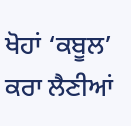ਖੋਹਾਂ ‘ਕਬੂਲ’ ਕਰਾ ਲੈਣੀਆਂ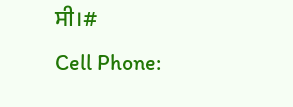ਸੀ।#
Cell Phone: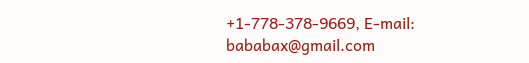+1-778-378-9669, E-mail: bababax@gmail.com